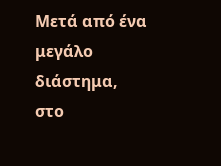Μετά από ένα μεγάλο διάστημα, στο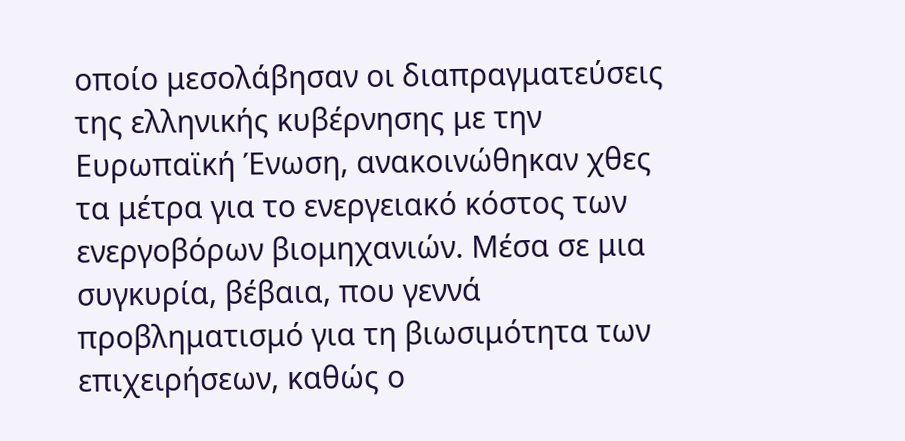οποίο μεσολάβησαν οι διαπραγματεύσεις της ελληνικής κυβέρνησης με την Ευρωπαϊκή Ένωση, ανακοινώθηκαν χθες τα μέτρα για το ενεργειακό κόστος των ενεργοβόρων βιομηχανιών. Μέσα σε μια συγκυρία, βέβαια, που γεννά προβληματισμό για τη βιωσιμότητα των επιχειρήσεων, καθώς ο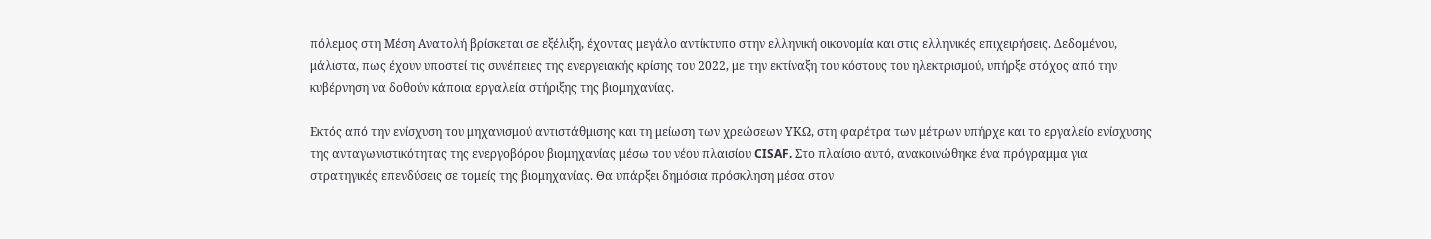πόλεμος στη Μέση Ανατολή βρίσκεται σε εξέλιξη, έχοντας μεγάλο αντίκτυπο στην ελληνική οικονομία και στις ελληνικές επιχειρήσεις. Δεδομένου, μάλιστα, πως έχουν υποστεί τις συνέπειες της ενεργειακής κρίσης του 2022, με την εκτίναξη του κόστους του ηλεκτρισμού, υπήρξε στόχος από την κυβέρνηση να δοθούν κάποια εργαλεία στήριξης της βιομηχανίας.

Εκτός από την ενίσχυση του μηχανισμού αντιστάθμισης και τη μείωση των χρεώσεων ΥΚΩ, στη φαρέτρα των μέτρων υπήρχε και το εργαλείο ενίσχυσης της ανταγωνιστικότητας της ενεργοβόρου βιομηχανίας μέσω του νέου πλαισίου CISAF. Στο πλαίσιο αυτό, ανακοινώθηκε ένα πρόγραμμα για στρατηγικές επενδύσεις σε τομείς της βιομηχανίας. Θα υπάρξει δημόσια πρόσκληση μέσα στον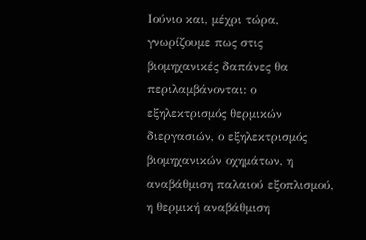Ιούνιο και, μέχρι τώρα, γνωρίζουμε πως στις βιομηχανικές δαπάνες θα περιλαμβάνονται: ο εξηλεκτρισμός θερμικών διεργασιών, ο εξηλεκτρισμός βιομηχανικών οχημάτων, η αναβάθμιση παλαιού εξοπλισμού, η θερμική αναβάθμιση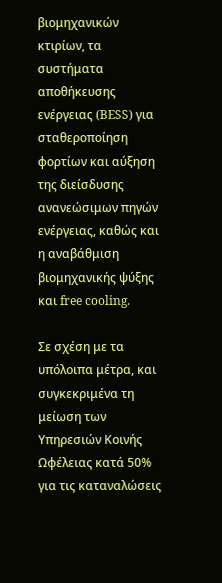βιομηχανικών κτιρίων, τα συστήματα αποθήκευσης ενέργειας (BESS) για σταθεροποίηση φορτίων και αύξηση της διείσδυσης ανανεώσιμων πηγών ενέργειας, καθώς και η αναβάθμιση βιομηχανικής ψύξης και free cooling.

Σε σχέση με τα υπόλοιπα μέτρα, και συγκεκριμένα τη μείωση των Υπηρεσιών Κοινής Ωφέλειας κατά 50% για τις καταναλώσεις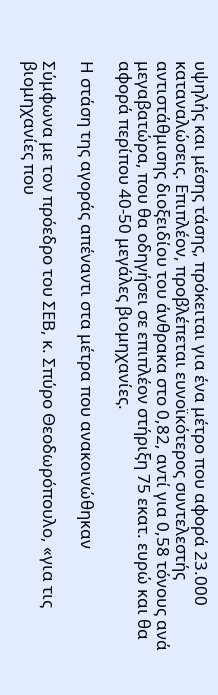υψηλής και μέσης τάσης, πρόκειται για ένα μέτρο που αφορά 23.000 καταναλώσεις. Επιπλέον, προβλέπεται ευνοϊκότερος συντελεστής αντιστάθμισης διοξειδίου του άνθρακα στο 0,82, αντί για 0,58 τόνους ανά μεγαβατώρα, που θα οδηγήσει σε επιπλέον στήριξη 75 εκατ. ευρώ και θα αφορά περίπου 40-50 μεγάλες βιομηχανίες.

Η στάση της αγοράς απέναντι στα μέτρα που ανακοινώθηκαν

Σύμφωνα με τον πρόεδρο του ΣΕΒ, κ. Σπύρο Θεοδωρόπουλο, «για τις βιομηχανίες που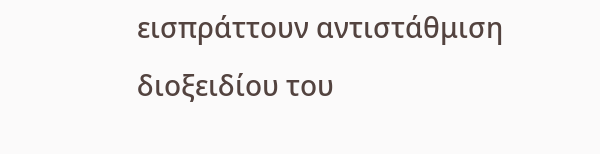εισπράττουν αντιστάθμιση διοξειδίου του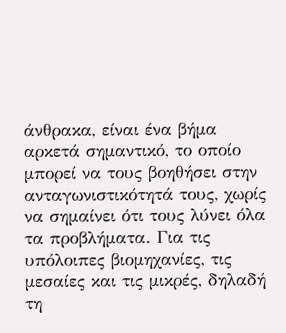άνθρακα, είναι ένα βήμα αρκετά σημαντικό, το οποίο μπορεί να τους βοηθήσει στην ανταγωνιστικότητά τους, χωρίς να σημαίνει ότι τους λύνει όλα τα προβλήματα. Για τις υπόλοιπες βιομηχανίες, τις μεσαίες και τις μικρές, δηλαδή τη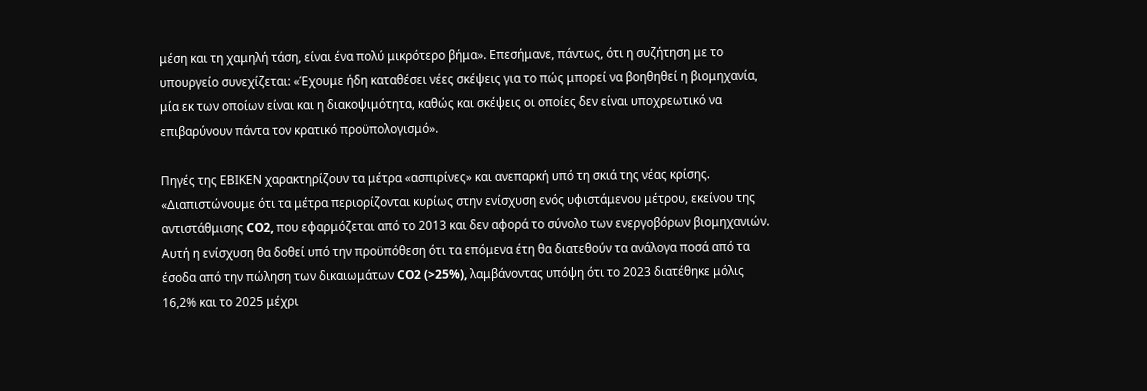μέση και τη χαμηλή τάση, είναι ένα πολύ μικρότερο βήμα». Επεσήμανε, πάντως, ότι η συζήτηση με το υπουργείο συνεχίζεται: «Έχουμε ήδη καταθέσει νέες σκέψεις για το πώς μπορεί να βοηθηθεί η βιομηχανία, μία εκ των οποίων είναι και η διακοψιμότητα, καθώς και σκέψεις οι οποίες δεν είναι υποχρεωτικό να επιβαρύνουν πάντα τον κρατικό προϋπολογισμό».

Πηγές της ΕΒΙΚΕΝ χαρακτηρίζουν τα μέτρα «ασπιρίνες» και ανεπαρκή υπό τη σκιά της νέας κρίσης. «Διαπιστώνουμε ότι τα μέτρα περιορίζονται κυρίως στην ενίσχυση ενός υφιστάμενου μέτρου, εκείνου της αντιστάθμισης CO2, που εφαρμόζεται από το 2013 και δεν αφορά το σύνολο των ενεργοβόρων βιομηχανιών. Αυτή η ενίσχυση θα δοθεί υπό την προϋπόθεση ότι τα επόμενα έτη θα διατεθούν τα ανάλογα ποσά από τα έσοδα από την πώληση των δικαιωμάτων CO2 (>25%), λαμβάνοντας υπόψη ότι το 2023 διατέθηκε μόλις 16,2% και το 2025 μέχρι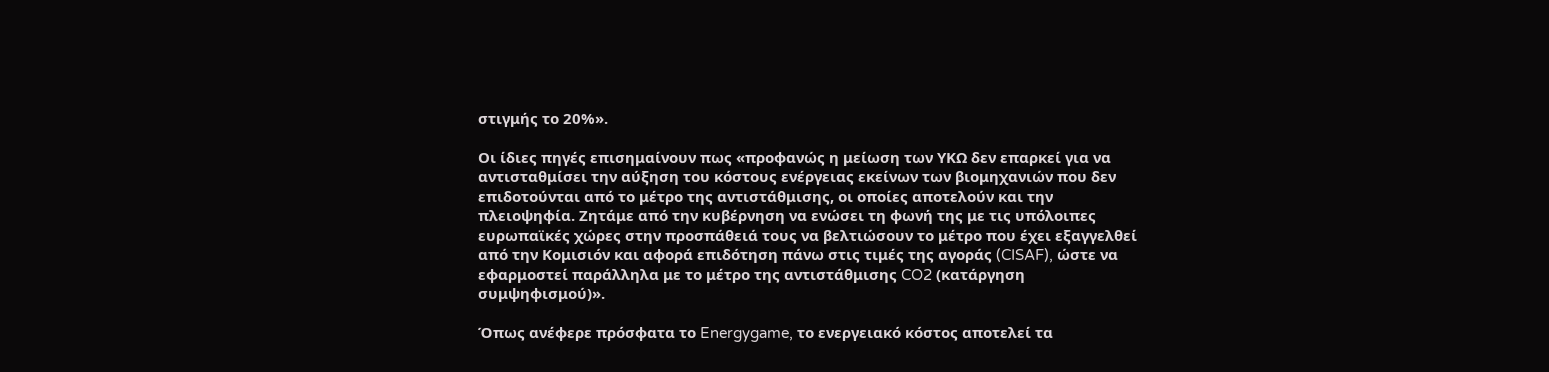στιγμής το 20%».

Οι ίδιες πηγές επισημαίνουν πως «προφανώς η μείωση των ΥΚΩ δεν επαρκεί για να αντισταθμίσει την αύξηση του κόστους ενέργειας εκείνων των βιομηχανιών που δεν επιδοτούνται από το μέτρο της αντιστάθμισης, οι οποίες αποτελούν και την πλειοψηφία. Ζητάμε από την κυβέρνηση να ενώσει τη φωνή της με τις υπόλοιπες ευρωπαϊκές χώρες στην προσπάθειά τους να βελτιώσουν το μέτρο που έχει εξαγγελθεί από την Κομισιόν και αφορά επιδότηση πάνω στις τιμές της αγοράς (CISAF), ώστε να εφαρμοστεί παράλληλα με το μέτρο της αντιστάθμισης CO2 (κατάργηση συμψηφισμού)».

Όπως ανέφερε πρόσφατα το Energygame, το ενεργειακό κόστος αποτελεί τα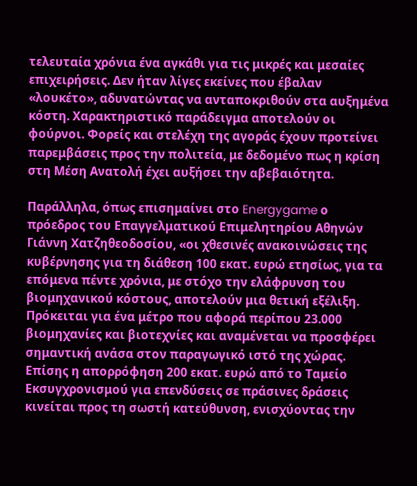τελευταία χρόνια ένα αγκάθι για τις μικρές και μεσαίες επιχειρήσεις. Δεν ήταν λίγες εκείνες που έβαλαν «λουκέτο», αδυνατώντας να ανταποκριθούν στα αυξημένα κόστη. Χαρακτηριστικό παράδειγμα αποτελούν οι φούρνοι. Φορείς και στελέχη της αγοράς έχουν προτείνει παρεμβάσεις προς την πολιτεία, με δεδομένο πως η κρίση στη Μέση Ανατολή έχει αυξήσει την αβεβαιότητα.

Παράλληλα, όπως επισημαίνει στο Energygame ο πρόεδρος του Επαγγελματικού Επιμελητηρίου Αθηνών Γιάννη Χατζηθεοδοσίου, «οι χθεσινές ανακοινώσεις της κυβέρνησης για τη διάθεση 100 εκατ. ευρώ ετησίως, για τα επόμενα πέντε χρόνια, με στόχο την ελάφρυνση του βιομηχανικού κόστους, αποτελούν μια θετική εξέλιξη. Πρόκειται για ένα μέτρο που αφορά περίπου 23.000 βιομηχανίες και βιοτεχνίες και αναμένεται να προσφέρει σημαντική ανάσα στον παραγωγικό ιστό της χώρας. Επίσης η απορρόφηση 200 εκατ. ευρώ από το Ταμείο Εκσυγχρονισμού για επενδύσεις σε πράσινες δράσεις κινείται προς τη σωστή κατεύθυνση, ενισχύοντας την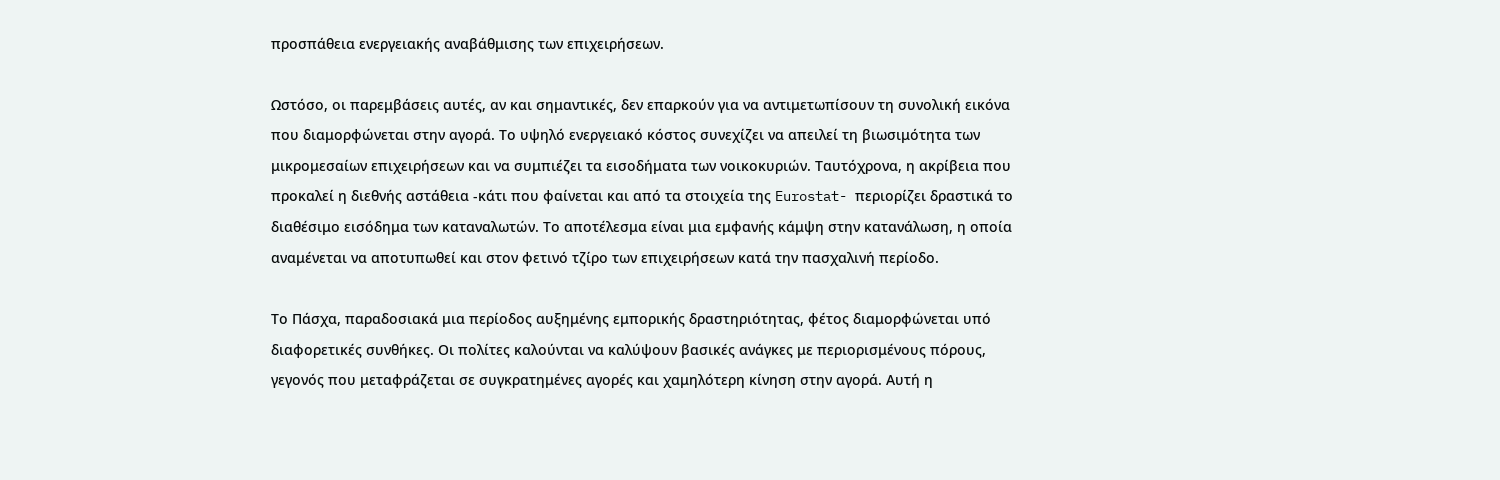προσπάθεια ενεργειακής αναβάθμισης των επιχειρήσεων.

Ωστόσο, οι παρεμβάσεις αυτές, αν και σημαντικές, δεν επαρκούν για να αντιμετωπίσουν τη συνολική εικόνα που διαμορφώνεται στην αγορά. Το υψηλό ενεργειακό κόστος συνεχίζει να απειλεί τη βιωσιμότητα των μικρομεσαίων επιχειρήσεων και να συμπιέζει τα εισοδήματα των νοικοκυριών. Ταυτόχρονα, η ακρίβεια που προκαλεί η διεθνής αστάθεια -κάτι που φαίνεται και από τα στοιχεία της Eurostat- περιορίζει δραστικά το διαθέσιμο εισόδημα των καταναλωτών. Το αποτέλεσμα είναι μια εμφανής κάμψη στην κατανάλωση, η οποία αναμένεται να αποτυπωθεί και στον φετινό τζίρο των επιχειρήσεων κατά την πασχαλινή περίοδο.

Το Πάσχα, παραδοσιακά μια περίοδος αυξημένης εμπορικής δραστηριότητας, φέτος διαμορφώνεται υπό διαφορετικές συνθήκες. Οι πολίτες καλούνται να καλύψουν βασικές ανάγκες με περιορισμένους πόρους, γεγονός που μεταφράζεται σε συγκρατημένες αγορές και χαμηλότερη κίνηση στην αγορά. Αυτή η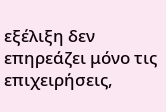εξέλιξη δεν επηρεάζει μόνο τις επιχειρήσεις,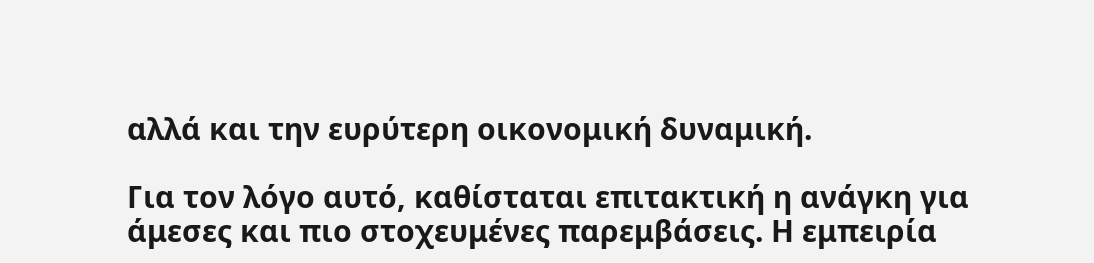αλλά και την ευρύτερη οικονομική δυναμική.

Για τον λόγο αυτό, καθίσταται επιτακτική η ανάγκη για άμεσες και πιο στοχευμένες παρεμβάσεις. Η εμπειρία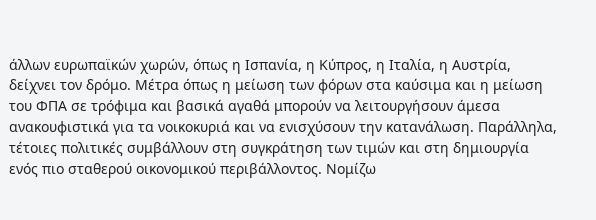άλλων ευρωπαϊκών χωρών, όπως η Ισπανία, η Κύπρος, η Ιταλία, η Αυστρία, δείχνει τον δρόμο. Μέτρα όπως η μείωση των φόρων στα καύσιμα και η μείωση του ΦΠΑ σε τρόφιμα και βασικά αγαθά μπορούν να λειτουργήσουν άμεσα ανακουφιστικά για τα νοικοκυριά και να ενισχύσουν την κατανάλωση. Παράλληλα, τέτοιες πολιτικές συμβάλλουν στη συγκράτηση των τιμών και στη δημιουργία ενός πιο σταθερού οικονομικού περιβάλλοντος. Νομίζω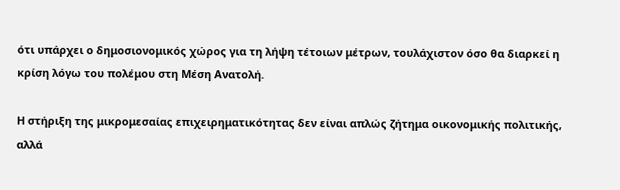ότι υπάρχει ο δημοσιονομικός χώρος για τη λήψη τέτοιων μέτρων, τουλάχιστον όσο θα διαρκεί η κρίση λόγω του πολέμου στη Μέση Ανατολή.

Η στήριξη της μικρομεσαίας επιχειρηματικότητας δεν είναι απλώς ζήτημα οικονομικής πολιτικής, αλλά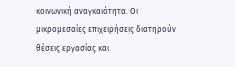κοινωνική αναγκαιότητα. Οι μικρομεσαίες επιχειρήσεις διατηρούν θέσεις εργασίας και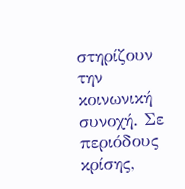στηρίζουν την κοινωνική συνοχή. Σε περιόδους κρίσης,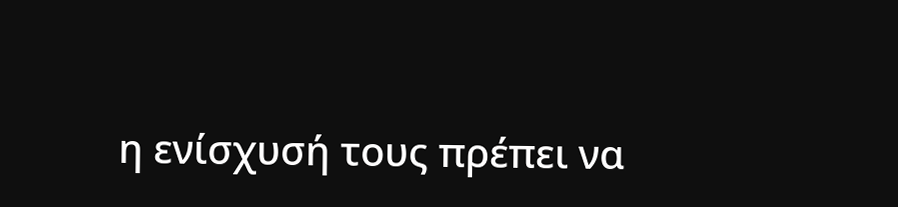η ενίσχυσή τους πρέπει να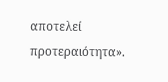αποτελεί προτεραιότητα».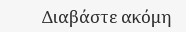Διαβάστε ακόμη